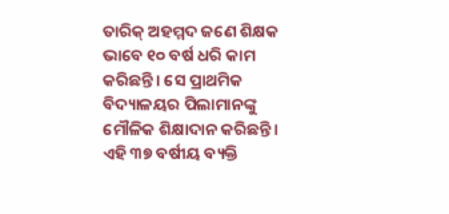ତାରିକ୍‌ ଅହମ୍ମଦ ଜଣେ ଶିକ୍ଷକ ଭାବେ ୧୦ ବର୍ଷ ଧରି କାମ କରିଛନ୍ତି। ସେ ପ୍ରାଥମିକ ବିଦ୍ୟାଳୟର ପିଲାମାନଙ୍କୁ ମୌଳିକ ଶିକ୍ଷାଦାନ କରିଛନ୍ତି। ଏହି ୩୭ ବର୍ଷୀୟ ବ୍ୟକ୍ତି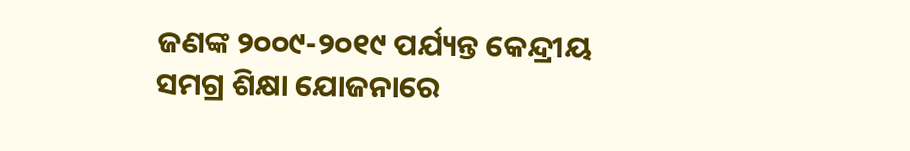ଜଣଙ୍କ ୨୦୦୯-୨୦୧୯ ପର୍ଯ୍ୟନ୍ତ କେନ୍ଦ୍ରୀୟ ସମଗ୍ର ଶିକ୍ଷା ଯୋଜନାରେ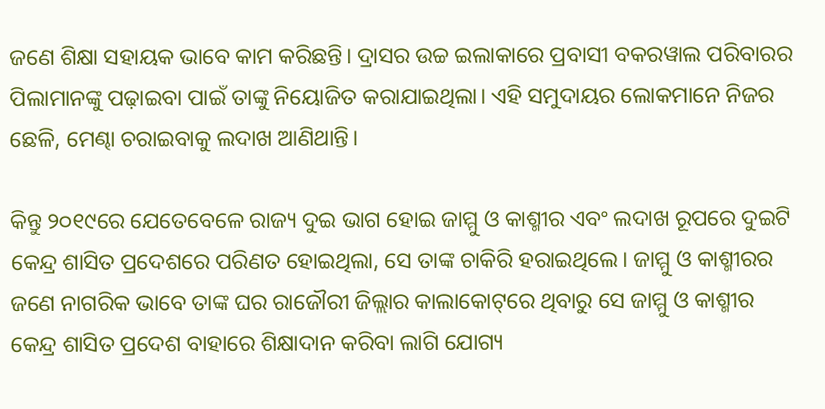ଜଣେ ଶିକ୍ଷା ସହାୟକ ଭାବେ କାମ କରିଛନ୍ତି। ଦ୍ରାସର ଉଚ୍ଚ ଇଲାକାରେ ପ୍ରବାସୀ ବକରୱାଲ ପରିବାରର ପିଲାମାନଙ୍କୁ ପଢ଼ାଇବା ପାଇଁ ତାଙ୍କୁ ନିୟୋଜିତ କରାଯାଇଥିଲା। ଏହି ସମୁଦାୟର ଲୋକମାନେ ନିଜର ଛେଳି, ମେଣ୍ଢା ଚରାଇବାକୁ ଲଦାଖ ଆଣିଥାନ୍ତି।

କିନ୍ତୁ ୨୦୧୯ରେ ଯେତେବେଳେ ରାଜ୍ୟ ଦୁଇ ଭାଗ ହୋଇ ଜାମ୍ମୁ ଓ କାଶ୍ମୀର ଏବଂ ଲଦାଖ ରୂପରେ ଦୁଇଟି କେନ୍ଦ୍ର ଶାସିତ ପ୍ରଦେଶରେ ପରିଣତ ହୋଇଥିଲା, ସେ ତାଙ୍କ ଚାକିରି ହରାଇଥିଲେ। ଜାମ୍ମୁ ଓ କାଶ୍ମୀରର ଜଣେ ନାଗରିକ ଭାବେ ତାଙ୍କ ଘର ରାଜୌରୀ ଜିଲ୍ଲାର କାଲାକୋଟ୍‌ରେ ଥିବାରୁ ସେ ଜାମ୍ମୁ ଓ କାଶ୍ମୀର କେନ୍ଦ୍ର ଶାସିତ ପ୍ରଦେଶ ବାହାରେ ଶିକ୍ଷାଦାନ କରିବା ଲାଗି ଯୋଗ୍ୟ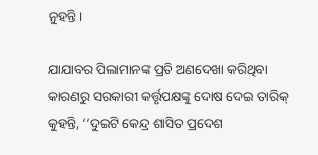ନୁହନ୍ତି।

ଯାଯାବର ପିଲାମାନଙ୍କ ପ୍ରତି ଅଣଦେଖା କରିଥିବା କାରଣରୁ ସରକାରୀ କର୍ତ୍ତୃପକ୍ଷଙ୍କୁ ଦୋଷ ଦେଇ ତାରିକ୍‌ କୁହନ୍ତି, ‘‘ଦୁଇଟି କେନ୍ଦ୍ର ଶାସିତ ପ୍ରଦେଶ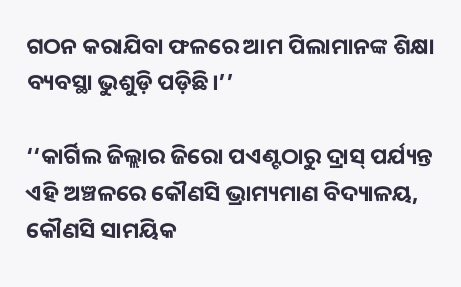ଗଠନ କରାଯିବା ଫଳରେ ଆମ ପିଲାମାନଙ୍କ ଶିକ୍ଷା ବ୍ୟବସ୍ଥା ଭୁଶୁଡ଼ି ପଡ଼ିଛି।’’

‘‘କାର୍ଗିଲ ଜିଲ୍ଲାର ଜିରୋ ପଏଣ୍ଟଠାରୁ ଦ୍ରାସ୍‌ ପର୍ଯ୍ୟନ୍ତ ଏହି ଅଞ୍ଚଳରେ କୌଣସି ଭ୍ରାମ୍ୟମାଣ ବିଦ୍ୟାଳୟ, କୌଣସି ସାମୟିକ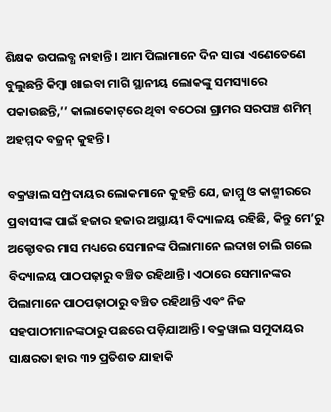ଶିକ୍ଷକ ଉପଲବ୍ଧ ନାହାନ୍ତି । ଆମ ପିଲାମାନେ ଦିନ ସାରା ଏଣେତେଣେ ବୁଲୁଛନ୍ତି କିମ୍ବା ଖାଇବା ମାଗି ସ୍ଥାନୀୟ ଲୋକଙ୍କୁ ସମସ୍ୟାରେ ପକାଉଛନ୍ତି,’’ କାଲାକୋଟ୍‌ରେ ଥିବା ବଠେରା ଗ୍ରାମର ସରପଞ୍ଚ ଶମିମ୍‌ ଅହମ୍ମଦ ବଜ୍ରନ୍‌ କୁହନ୍ତି।

ବକ୍ରୱାଲ ସମ୍ପ୍ରଦାୟର ଲୋକମାନେ କୁହନ୍ତି ଯେ, ଜାମ୍ମୁ ଓ କାଶ୍ମୀରରେ ପ୍ରବାସୀଙ୍କ ପାଇଁ ହଜାର ହଜାର ଅସ୍ଥାୟୀ ବିଦ୍ୟାଳୟ ରହିଛି, କିନ୍ତୁ ମେ’ରୁ ଅକ୍ଟୋବର ମାସ ମଧ୍ୟରେ ସେମାନଙ୍କ ପିଲାମାନେ ଲଦାଖ ଚାଲି ଗଲେ ବିଦ୍ୟାଳୟ ପାଠପଢ଼ାରୁ ବଞ୍ଚିତ ରହିଥାନ୍ତି। ଏଠାରେ ସେମାନଙ୍କର ପିଲାମାନେ ପାଠପଢ଼ାଠାରୁ ବଞ୍ଚିତ ରହିଥାନ୍ତି ଏବଂ ନିଜ ସହପାଠୀମାନଙ୍କଠାରୁ ପଛରେ ପଡ଼ିଯାଆନ୍ତି। ବକ୍ରୱାଲ ସମୁଦାୟର ସାକ୍ଷରତା ହାର ୩୨ ପ୍ରତିଶତ ଯାହାକି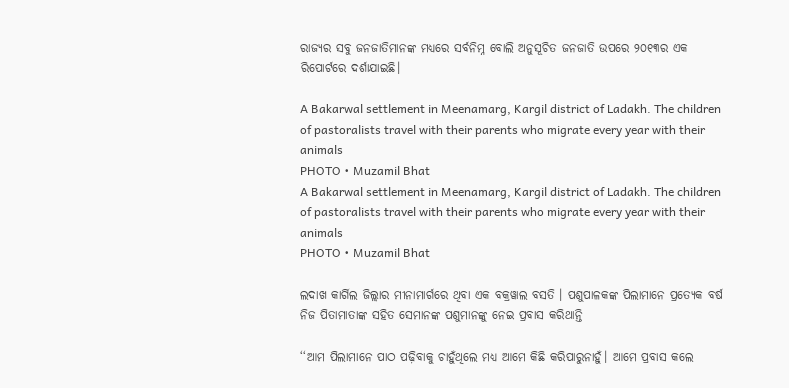ରାଜ୍ୟର ସବୁ ଜନଜାତିମାନଙ୍କ ମଧ୍ୟରେ ସର୍ବନିମ୍ନ ବୋଲି ଅନୁସୂଚିତ ଜନଜାତି ଉପରେ ୨୦୧୩ର ଏକ ରିପୋର୍ଟରେ ଦର୍ଶାଯାଇଛି।

A Bakarwal settlement in Meenamarg, Kargil district of Ladakh. The children of pastoralists travel with their parents who migrate every year with their animals
PHOTO • Muzamil Bhat
A Bakarwal settlement in Meenamarg, Kargil district of Ladakh. The children of pastoralists travel with their parents who migrate every year with their animals
PHOTO • Muzamil Bhat

ଲଦାଖ କାର୍ଗିଲ ଜିଲ୍ଲାର ମୀନାମାର୍ଗରେ ଥିବା ଏକ ବକ୍ରୱାଲ ବସତି । ପଶୁପାଳକଙ୍କ ପିଲାମାନେ ପ୍ରତ୍ୟେକ ବର୍ଷ ନିଜ ପିତାମାତାଙ୍କ ସହିତ ସେମାନଙ୍କ ପଶୁମାନଙ୍କୁ ନେଇ ପ୍ରବାସ କରିଥାନ୍ତି

‘‘ଆମ ପିଲାମାନେ ପାଠ ପଢ଼ିବାକୁ ଚାହୁଁଥିଲେ ମଧ୍ୟ ଆମେ କିଛି କରିପାରୁନାହୁଁ। ଆମେ ପ୍ରବାସ କଲେ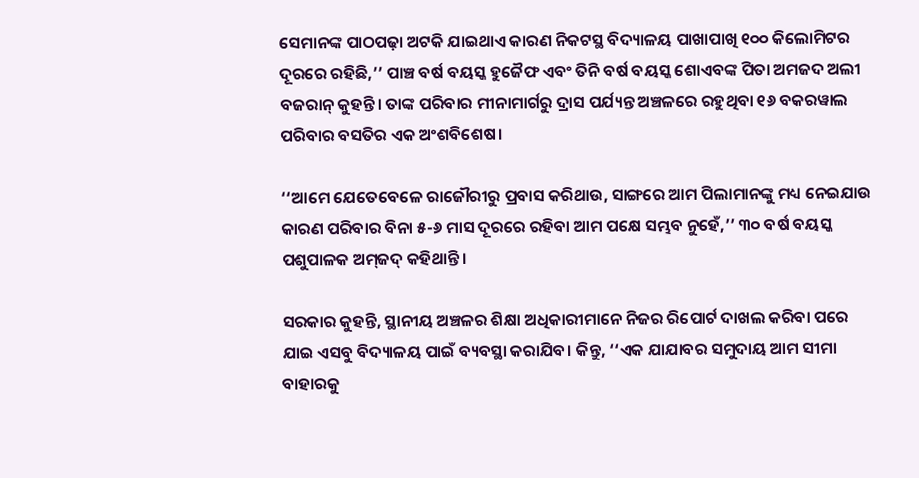ସେମାନଙ୍କ ପାଠପଢ଼ା ଅଟକି ଯାଇଥାଏ କାରଣ ନିକଟସ୍ଥ ବିଦ୍ୟାଳୟ ପାଖାପାଖି ୧୦୦ କିଲୋମିଟର ଦୂରରେ ରହିଛି,’’ ପାଞ୍ଚ ବର୍ଷ ବୟସ୍କ ହୁଜୈଫ ଏବଂ ତିନି ବର୍ଷ ବୟସ୍କ ଶୋଏବଙ୍କ ପିତା ଅମଜଦ ଅଲୀ ବଜରାନ୍‌ କୁହନ୍ତି। ତାଙ୍କ ପରିବାର ମୀନାମାର୍ଗରୁ ଦ୍ରାସ ପର୍ଯ୍ୟନ୍ତ ଅଞ୍ଚଳରେ ରହୁଥିବା ୧୬ ବକରୱାଲ ପରିବାର ବସତିର ଏକ ଅଂଶବିଶେଷ।

‘‘ଆମେ ଯେତେବେଳେ ରାଜୌରୀରୁ ପ୍ରବାସ କରିଥାଉ, ସାଙ୍ଗରେ ଆମ ପିଲାମାନଙ୍କୁ ମଧ୍ୟ ନେଇଯାଉ କାରଣ ପରିବାର ବିନା ୫-୬ ମାସ ଦୂରରେ ରହିବା ଆମ ପକ୍ଷେ ସମ୍ଭବ ନୁହେଁ,’’ ୩୦ ବର୍ଷ ବୟସ୍କ ପଶୁପାଳକ ଅମ୍‌ଜଦ୍‌ କହିଥାନ୍ତି।

ସରକାର କୁହନ୍ତି, ସ୍ଥାନୀୟ ଅଞ୍ଚଳର ଶିକ୍ଷା ଅଧିକାରୀମାନେ ନିଜର ରିପୋର୍ଟ ଦାଖଲ କରିବା ପରେ ଯାଇ ଏସବୁ ବିଦ୍ୟାଳୟ ପାଇଁ ବ୍ୟବସ୍ଥା କରାଯିବ। କିନ୍ତୁ, ‘‘ଏକ ଯାଯାବର ସମୁଦାୟ ଆମ ସୀମା ବାହାରକୁ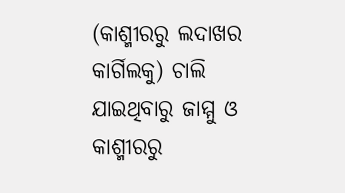(କାଶ୍ମୀରରୁ ଲଦାଖର କାର୍ଗିଲକୁ) ଚାଲି ଯାଇଥିବାରୁ ଜାମ୍ମୁ ଓ କାଶ୍ମୀରରୁ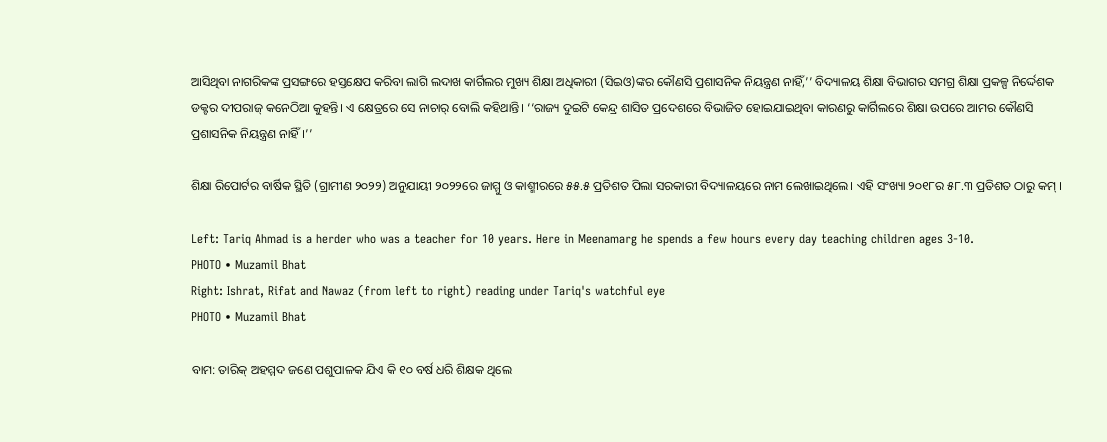ଆସିଥିବା ନାଗରିକଙ୍କ ପ୍ରସଙ୍ଗରେ ହସ୍ତକ୍ଷେପ କରିବା ଲାଗି ଲଦାଖ କାର୍ଗିଲର ମୁଖ୍ୟ ଶିକ୍ଷା ଅଧିକାରୀ (ସିଇଓ)ଙ୍କର କୌଣସି ପ୍ରଶାସନିକ ନିୟନ୍ତ୍ରଣ ନାହିଁ,’’ ବିଦ୍ୟାଳୟ ଶିକ୍ଷା ବିଭାଗର ସମଗ୍ର ଶିକ୍ଷା ପ୍ରକଳ୍ପ ନିର୍ଦ୍ଦେଶକ ଡକ୍ଟର ଦୀପରାଜ୍‌ କନେଠିଆ କୁହନ୍ତି। ଏ କ୍ଷେତ୍ରରେ ସେ ନାଚାର୍‌ ବୋଲି କହିଥାନ୍ତି। ‘‘ରାଜ୍ୟ ଦୁଇଟି କେନ୍ଦ୍ର ଶାସିତ ପ୍ରଦେଶରେ ବିଭାଜିତ ହୋଇଯାଇଥିବା କାରଣରୁ କାର୍ଗିଲରେ ଶିକ୍ଷା ଉପରେ ଆମର କୌଣସି ପ୍ରଶାସନିକ ନିୟନ୍ତ୍ରଣ ନାହିଁ।’’

ଶିକ୍ଷା ରିପୋର୍ଟର ବାର୍ଷିକ ସ୍ଥିତି (ଗ୍ରାମୀଣ ୨୦୨୨) ଅନୁଯାୟୀ ୨୦୨୨ରେ ଜାମ୍ମୁ ଓ କାଶ୍ମୀରରେ ୫୫.୫ ପ୍ରତିଶତ ପିଲା ସରକାରୀ ବିଦ୍ୟାଳୟରେ ନାମ ଲେଖାଇଥିଲେ। ଏହି ସଂଖ୍ୟା ୨୦୧୮ର ୫୮.୩ ପ୍ରତିଶତ ଠାରୁ କମ୍‌ ।

Left: Tariq Ahmad is a herder who was a teacher for 10 years. Here in Meenamarg he spends a few hours every day teaching children ages 3-10.
PHOTO • Muzamil Bhat
Right: Ishrat, Rifat and Nawaz (from left to right) reading under Tariq's watchful eye
PHOTO • Muzamil Bhat

ବାମ: ତାରିକ୍ ଅହମ୍ମଦ ଜଣେ ପଶୁପାଳକ ଯିଏ କି ୧୦ ବର୍ଷ ଧରି ଶିକ୍ଷକ ଥିଲେ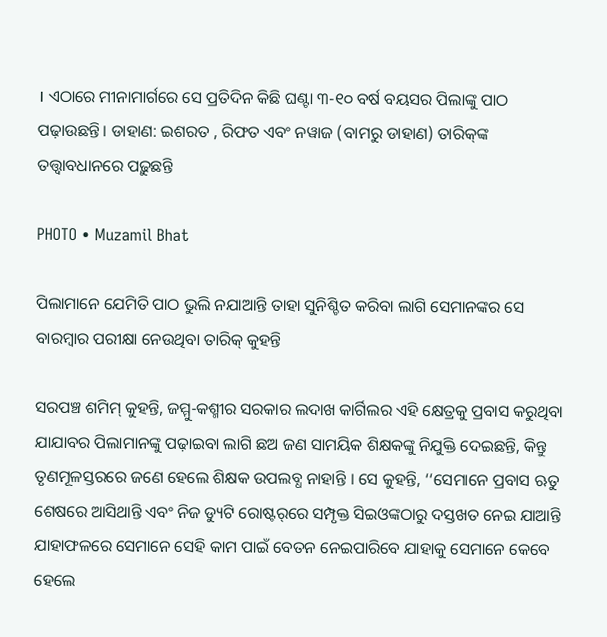। ଏଠାରେ ମୀନାମାର୍ଗରେ ସେ ପ୍ରତିଦିନ କିଛି ଘଣ୍ଟା ୩-୧୦ ବର୍ଷ ବୟସର ପିଲାଙ୍କୁ ପାଠ ପଢ଼ାଉଛନ୍ତି। ଡାହାଣ: ଇଶରତ , ରିଫତ ଏବଂ ନୱାଜ (ବାମରୁ ଡାହାଣ) ତାରିକ୍‌ଙ୍କ ତତ୍ତ୍ୱାବଧାନରେ ପଢ଼ୁଛନ୍ତି

PHOTO • Muzamil Bhat

ପିଲାମାନେ ଯେମିତି ପାଠ ଭୁଲି ନଯାଆନ୍ତି ତାହା ସୁନିଶ୍ଚିତ କରିବା ଲାଗି ସେମାନଙ୍କର ସେ ବାରମ୍ବାର ପରୀକ୍ଷା ନେଉଥିବା ତାରିକ୍‌ କୁହନ୍ତି

ସରପଞ୍ଚ ଶମିମ୍‌ କୁହନ୍ତି, ଜମ୍ମୁ-କଶ୍ମୀର ସରକାର ଲଦାଖ କାର୍ଗିଲର ଏହି କ୍ଷେତ୍ରକୁ ପ୍ରବାସ କରୁଥିବା ଯାଯାବର ପିଲାମାନଙ୍କୁ ପଢ଼ାଇବା ଲାଗି ଛଅ ଜଣ ସାମୟିକ ଶିକ୍ଷକଙ୍କୁ ନିଯୁକ୍ତି ଦେଇଛନ୍ତି, କିନ୍ତୁ ତୃଣମୂଳସ୍ତରରେ ଜଣେ ହେଲେ ଶିକ୍ଷକ ଉପଲବ୍ଧ ନାହାନ୍ତି । ସେ କୁହନ୍ତି, ‘‘ସେମାନେ ପ୍ରବାସ ଋତୁ ଶେଷରେ ଆସିଥାନ୍ତି ଏବଂ ନିଜ ଡ୍ୟୁଟି ରୋଷ୍ଟର୍‌ରେ ସମ୍ପୃକ୍ତ ସିଇଓଙ୍କଠାରୁ ଦସ୍ତଖତ ନେଇ ଯାଆନ୍ତି ଯାହାଫଳରେ ସେମାନେ ସେହି କାମ ପାଇଁ ବେତନ ନେଇପାରିବେ ଯାହାକୁ ସେମାନେ କେବେ ହେଲେ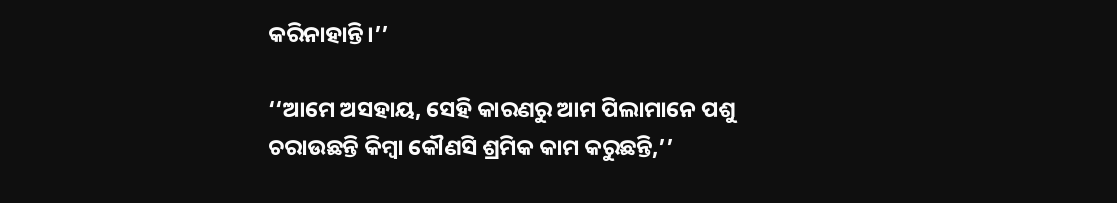କରିନାହାନ୍ତି।’’

‘‘ଆମେ ଅସହାୟ, ସେହି କାରଣରୁ ଆମ ପିଲାମାନେ ପଶୁ ଚରାଉଛନ୍ତି କିମ୍ବା କୌଣସି ଶ୍ରମିକ କାମ କରୁଛନ୍ତି,’’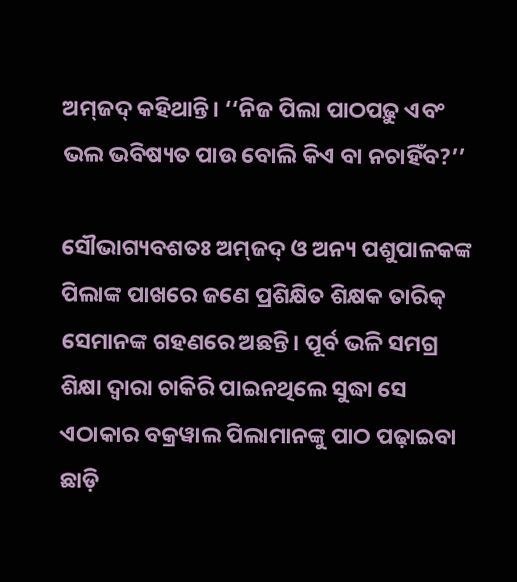ଅମ୍‌ଜଦ୍‌ କହିଥାନ୍ତି। ‘‘ନିଜ ପିଲା ପାଠପଢ଼ୁ ଏବଂ ଭଲ ଭବିଷ୍ୟତ ପାଉ ବୋଲି କିଏ ବା ନଚାହିଁବ?’’

ସୌଭାଗ୍ୟବଶତଃ ଅମ୍‌ଜଦ୍‌ ଓ ଅନ୍ୟ ପଶୁପାଳକଙ୍କ ପିଲାଙ୍କ ପାଖରେ ଜଣେ ପ୍ରଶିକ୍ଷିତ ଶିକ୍ଷକ ତାରିକ୍‌ ସେମାନଙ୍କ ଗହଣରେ ଅଛନ୍ତି। ପୂର୍ବ ଭଳି ସମଗ୍ର ଶିକ୍ଷା ଦ୍ୱାରା ଚାକିରି ପାଇନଥିଲେ ସୁଦ୍ଧା ସେ ଏଠାକାର ବକ୍ରୱାଲ ପିଲାମାନଙ୍କୁ ପାଠ ପଢ଼ାଇବା ଛାଡ଼ି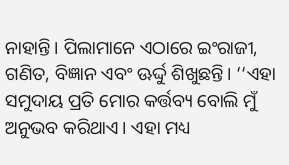ନାହାନ୍ତି। ପିଲାମାନେ ଏଠାରେ ଇଂରାଜୀ, ଗଣିତ, ବିଜ୍ଞାନ ଏବଂ ଊର୍ଦ୍ଦୁ ଶିଖୁଛନ୍ତି। ‘‘ଏହା ସମୁଦାୟ ପ୍ରତି ମୋର କର୍ତ୍ତବ୍ୟ ବୋଲି ମୁଁ ଅନୁଭବ କରିଥାଏ। ଏହା ମଧ୍ୟ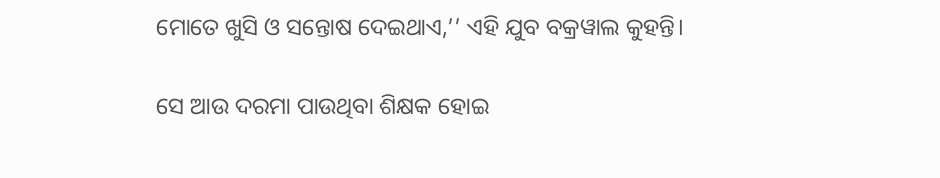ମୋତେ ଖୁସି ଓ ସନ୍ତୋଷ ଦେଇଥାଏ,’’ ଏହି ଯୁବ ବକ୍ରୱାଲ କୁହନ୍ତି।

ସେ ଆଉ ଦରମା ପାଉଥିବା ଶିକ୍ଷକ ହୋଇ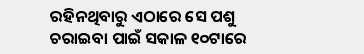ରହିନଥିବାରୁ ଏଠାରେ ସେ ପଶୁ ଚରାଇବା ପାଇଁ ସକାଳ ୧୦ଟାରେ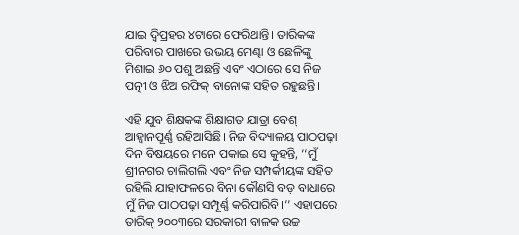ଯାଇ ଦ୍ୱିପ୍ରହର ୪ଟାରେ ଫେରିଥାନ୍ତି। ତାରିକଙ୍କ ପରିବାର ପାଖରେ ଉଭୟ ମେଣ୍ଢା ଓ ଛେଳିଙ୍କୁ ମିଶାଇ ୬୦ ପଶୁ ଅଛନ୍ତି ଏବଂ ଏଠାରେ ସେ ନିଜ ପତ୍ନୀ ଓ ଝିଅ ରଫିକ୍‌ ବାନୋଙ୍କ ସହିତ ରହୁଛନ୍ତି।

ଏହି ଯୁବ ଶିକ୍ଷକଙ୍କ ଶିକ୍ଷାଗତ ଯାତ୍ରା ବେଶ୍‌ ଆହ୍ୱାନପୂର୍ଣ୍ଣ ରହିଆସିଛି। ନିଜ ବିଦ୍ୟାଳୟ ପାଠପଢ଼ା ଦିନ ବିଷୟରେ ମନେ ପକାଇ ସେ କୁହନ୍ତି, ‘‘ମୁଁ ଶ୍ରୀନଗର ଚାଲିଗଲି ଏବଂ ନିଜ ସମ୍ପର୍କୀୟଙ୍କ ସହିତ ରହିଲି ଯାହାଫଳରେ ବିନା କୌଣସି ବଡ଼ ବାଧାରେ ମୁଁ ନିଜ ପାଠପଢ଼ା ସମ୍ପୂର୍ଣ୍ଣ କରିପାରିବି।’’ ଏହାପରେ ତାରିକ୍‌ ୨୦୦୩ରେ ସରକାରୀ ବାଳକ ଉଚ୍ଚ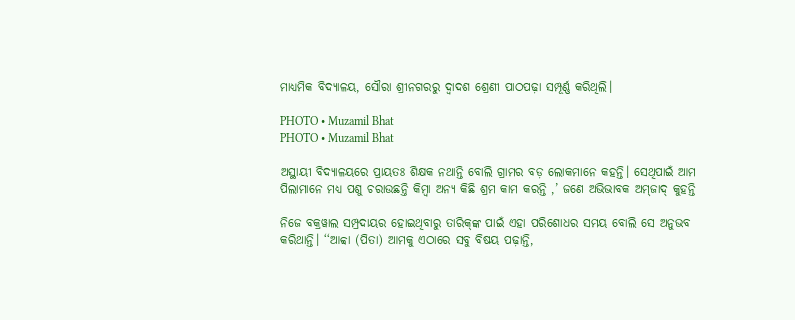ମାଧ୍ୟମିକ ବିଦ୍ୟାଳୟ, ସୌରା ଶ୍ରୀନଗରରୁ ଦ୍ୱାଦଶ ଶ୍ରେଣୀ ପାଠପଢ଼ା ସମ୍ପୂର୍ଣ୍ଣ କରିଥିଲି।

PHOTO • Muzamil Bhat
PHOTO • Muzamil Bhat

ଅସ୍ଥାୟୀ ବିଦ୍ୟାଳୟରେ ପ୍ରାୟତଃ ଶିକ୍ଷକ ନଥାନ୍ତି ବୋଲି ଗ୍ରାମର ବଡ଼ ଲୋକମାନେ କହନ୍ତି। ସେଥିପାଇଁ ଆମ ପିଲାମାନେ ମଧ୍ୟ ପଶୁ ଚରାଉଛନ୍ତି କିମ୍ବା ଅନ୍ୟ କିଛି ଶ୍ରମ କାମ କରନ୍ତି ,’ ଜଣେ ଅଭିଭାବକ ଅମ୍‌ଜାଦ୍‌ କୁହନ୍ତି

ନିଜେ ବକ୍ରୱାଲ ସମ୍ପ୍ରଦାୟର ହୋଇଥିବାରୁ ତାରିକ୍‌ଙ୍କ ପାଇଁ ଏହା ପରିଶୋଧର ସମୟ ବୋଲି ସେ ଅନୁଭବ କରିଥାନ୍ତି। ‘‘ଆବ୍ବା (ପିତା) ଆମକୁ ଏଠାରେ ସବୁ ବିଷୟ ପଢ଼ାନ୍ତି,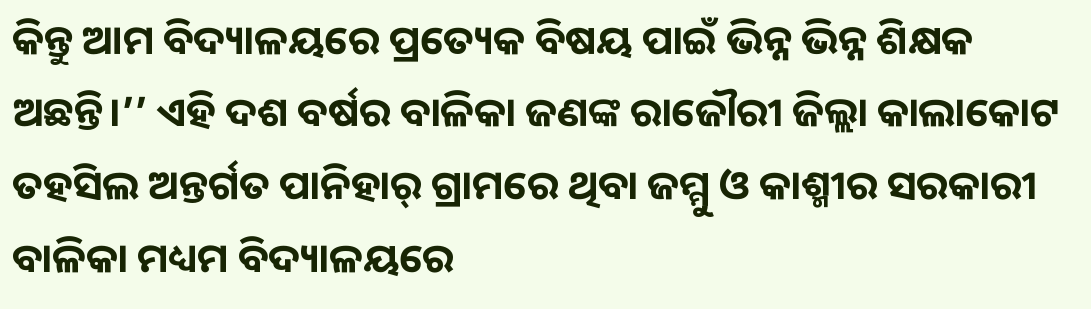କିନ୍ତୁ ଆମ ବିଦ୍ୟାଳୟରେ ପ୍ରତ୍ୟେକ ବିଷୟ ପାଇଁ ଭିନ୍ନ ଭିନ୍ନ ଶିକ୍ଷକ ଅଛନ୍ତି।’’ ଏହି ଦଶ ବର୍ଷର ବାଳିକା ଜଣଙ୍କ ରାଜୌରୀ ଜିଲ୍ଲା କାଲାକୋଟ ତହସିଲ ଅନ୍ତର୍ଗତ ପାନିହାର୍‌ ଗ୍ରାମରେ ଥିବା ଜମ୍ମୁ ଓ କାଶ୍ମୀର ସରକାରୀ ବାଳିକା ମଧ୍ୟମ ବିଦ୍ୟାଳୟରେ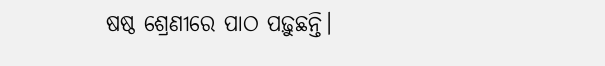ଷଷ୍ଠ ଶ୍ରେଣୀରେ ପାଠ ପଢ଼ୁଛନ୍ତି।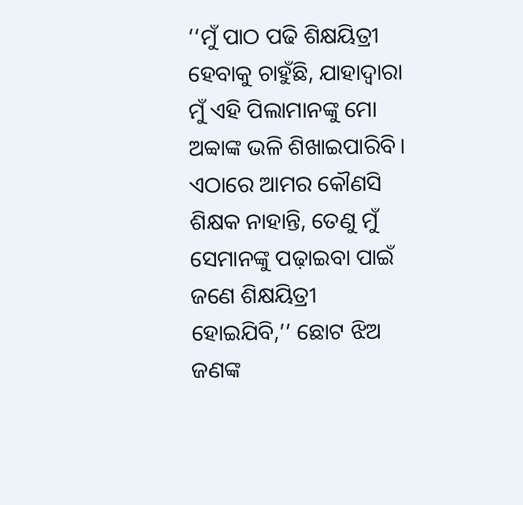‘‘ମୁଁ ପାଠ ପଢି ଶିକ୍ଷୟିତ୍ରୀ ହେବାକୁ ଚାହୁଁଛି, ଯାହାଦ୍ୱାରା ମୁଁ ଏହି ପିଲାମାନଙ୍କୁ ମୋ ଅବ୍ବାଙ୍କ ଭଳି ଶିଖାଇପାରିବି। ଏଠାରେ ଆମର କୌଣସି ଶିକ୍ଷକ ନାହାନ୍ତି, ତେଣୁ ମୁଁ ସେମାନଙ୍କୁ ପଢ଼ାଇବା ପାଇଁ ଜଣେ ଶିକ୍ଷୟିତ୍ରୀ ହୋଇଯିବି,’’ ଛୋଟ ଝିଅ ଜଣଙ୍କ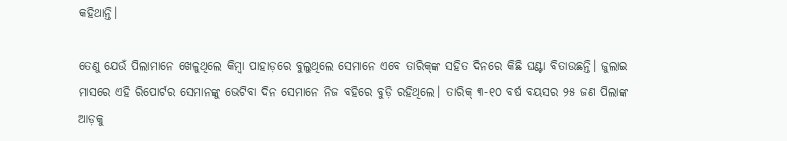କହିଥାନ୍ତି।

ତେଣୁ ଯେଉଁ ପିଲାମାନେ ଖେଳୁଥିଲେ କିମ୍ବା ପାହାଡ଼ରେ ବୁଲୁଥିଲେ ସେମାନେ ଏବେ ତାରିକ୍‌ଙ୍କ ସହିତ ଦିନରେ କିଛି ଘଣ୍ଟା ବିତାଉଛନ୍ତି। ଜୁଲାଇ ମାସରେ ଏହି ରିପୋର୍ଟର ସେମାନଙ୍କୁ ଭେଟିବା ଦିନ ସେମାନେ ନିଜ ବହିରେ ବୁଡ଼ି ରହିଥିଲେ। ତାରିକ୍‌ ୩-୧୦ ବର୍ଷ ବୟସର ୨୫ ଜଣ ପିଲାଙ୍କ ଆଡ଼କୁ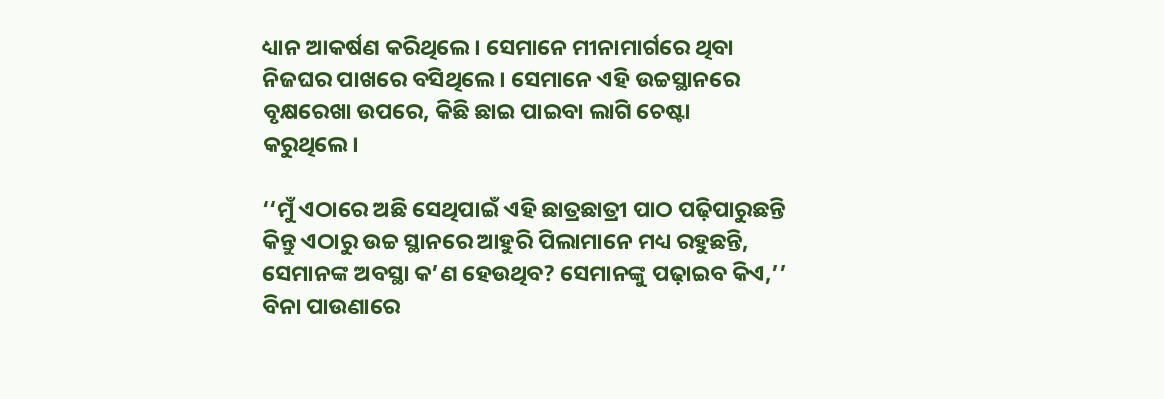ଧ୍ୟାନ ଆକର୍ଷଣ କରିଥିଲେ। ସେମାନେ ମୀନାମାର୍ଗରେ ଥିବା ନିଜଘର ପାଖରେ ବସିଥିଲେ। ସେମାନେ ଏହି ଉଚ୍ଚସ୍ଥାନରେ ବୃକ୍ଷରେଖା ଉପରେ, କିଛି ଛାଇ ପାଇବା ଲାଗି ଚେଷ୍ଟା କରୁଥିଲେ।

‘‘ମୁଁ ଏଠାରେ ଅଛି ସେଥିପାଇଁ ଏହି ଛାତ୍ରଛାତ୍ରୀ ପାଠ ପଢ଼ିପାରୁଛନ୍ତି କିନ୍ତୁ ଏଠାରୁ ଉଚ୍ଚ ସ୍ଥାନରେ ଆହୁରି ପିଲାମାନେ ମଧ୍ୟ ରହୁଛନ୍ତି, ସେମାନଙ୍କ ଅବସ୍ଥା କ’ଣ ହେଉଥିବ? ସେମାନଙ୍କୁ ପଢ଼ାଇବ କିଏ,’’ ବିନା ପାଉଣାରେ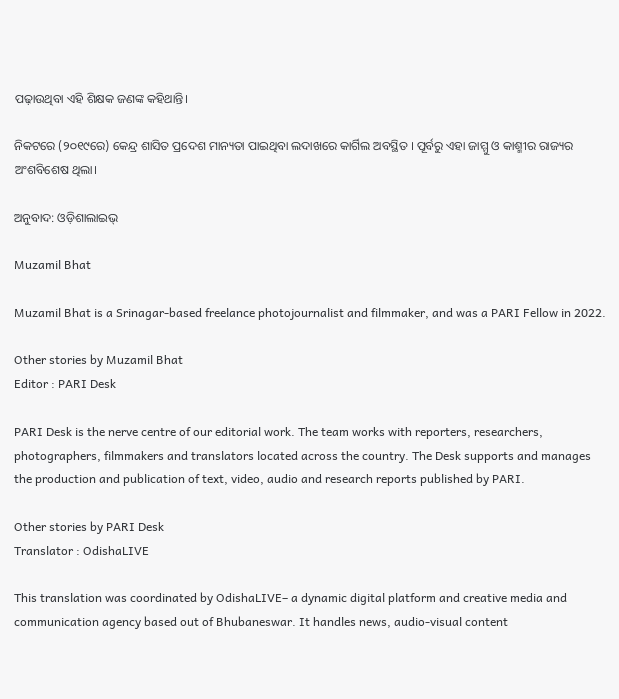ପଢ଼ାଉଥିବା ଏହି ଶିକ୍ଷକ ଜଣଙ୍କ କହିଥାନ୍ତି।

ନିକଟରେ (୨୦୧୯ରେ) କେନ୍ଦ୍ର ଶାସିତ ପ୍ରଦେଶ ମାନ୍ୟତା ପାଇଥିବା ଲଦାଖରେ କାର୍ଗିଲ ଅବସ୍ଥିତ । ପୂର୍ବରୁ ଏହା ଜାମ୍ମୁ ଓ କାଶ୍ମୀର ରାଜ୍ୟର ଅଂଶବିଶେଷ ଥିଲା।

ଅନୁବାଦ: ଓଡ଼ିଶାଲାଇଭ୍‍

Muzamil Bhat

Muzamil Bhat is a Srinagar-based freelance photojournalist and filmmaker, and was a PARI Fellow in 2022.

Other stories by Muzamil Bhat
Editor : PARI Desk

PARI Desk is the nerve centre of our editorial work. The team works with reporters, researchers, photographers, filmmakers and translators located across the country. The Desk supports and manages the production and publication of text, video, audio and research reports published by PARI.

Other stories by PARI Desk
Translator : OdishaLIVE

This translation was coordinated by OdishaLIVE– a dynamic digital platform and creative media and communication agency based out of Bhubaneswar. It handles news, audio-visual content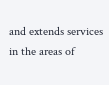and extends services in the areas of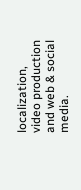localization, video production and web & social media.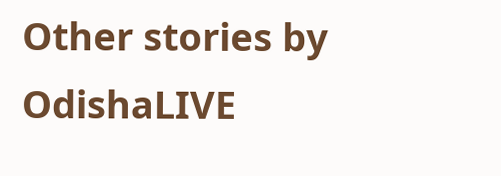Other stories by OdishaLIVE